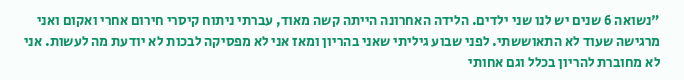"נשואה 6 שנים יש לנו שני ילדים. הלידה האחרונה הייתה קשה מאוד, עברתי ניתוח קיסרי חירום אחרי ואקום ואני מרגישה שעוד לא התאוששתי. לפני שבוע גיליתי שאני בהריון ומאז אני לא מפסיקה לבכות לא יודעת מה לעשות. אני לא מחוברת להריון בכלל וגם אחותי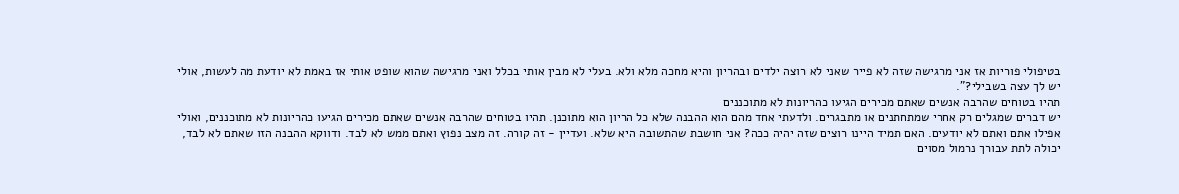בטיפולי פוריות אז אני מרגישה שזה לא פייר שאני לא רוצה ילדים ובהריון והיא מחכה מלא ולא. בעלי לא מבין אותי בכלל ואני מרגישה שהוא שופט אותי אז באמת לא יודעת מה לעשות, אולי יש לך עצה בשבילי?".
תהיו בטוחים שהרבה אנשים שאתם מכירים הגיעו כהריונות לא מתוכננים
יש דברים שמגלים רק אחרי שמתחתנים או מתבגרים. ולדעתי אחד מהם הוא ההבנה שלא כל הריון הוא מתוכנן. תהיו בטוחים שהרבה אנשים שאתם מכירים הגיעו כהריונות לא מתוכננים, ואולי אפילו אתם ואתם לא יודעים. האם תמיד היינו רוצים שזה יהיה ככה? אני חושבת שהתשובה היא שלא. ועדיין - זה קורה. זה מצב נפוץ ואתם ממש לא לבד. ודווקא ההבנה הזו שאתם לא לבד, יכולה לתת עבורך נרמול מסוים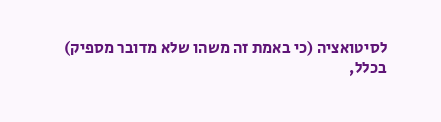לסיטואציה (כי באמת זה משהו שלא מדובר מספיק)
בכלל,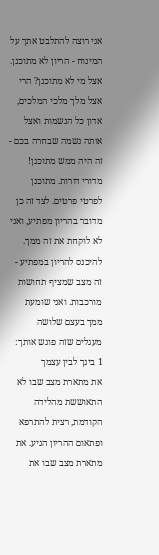אני רוצה להתלבט אתך על המינוח - הריון לא מתוכנן. אצל מי לא מתוכנן? הרי אצל מלך מלכי המלכים, אדון כל הנשמות ואצל אותה נשמה שבחרה בכם - זה היה ממש מתוכנן! מדורי דורות. מתוכנן לפרטי פרטים. לצד זה כן מדובר בהריון מפתיע, ואני לא לוקחת את זה ממך. להיכנס להריון במפתיע - זה מצב שמציף תחושות מורכבות. ואני שומעת ממך בעצם שלושה מעגלים שזה פוגש אותך:
1 בינך לבין עצמך
את מתארת מצב שבו לא התאוששת מהלידה הקודמת, רצית להתרפא ופתאום ההריון הגיע. את מתארת מצב שבו את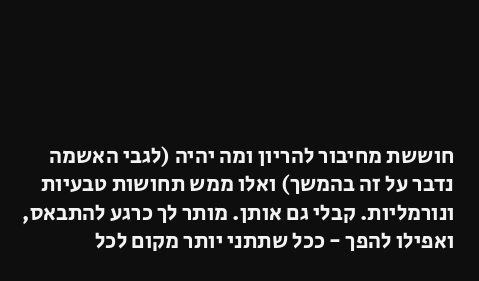חוששת מחיבור להריון ומה יהיה (לגבי האשמה נדבר על זה בהמשך) ואלו ממש תחושות טבעיות ונורמליות. קבלי גם אותן. מותר לך כרגע להתבאס, ואפילו להפך - ככל שתתני יותר מקום לכל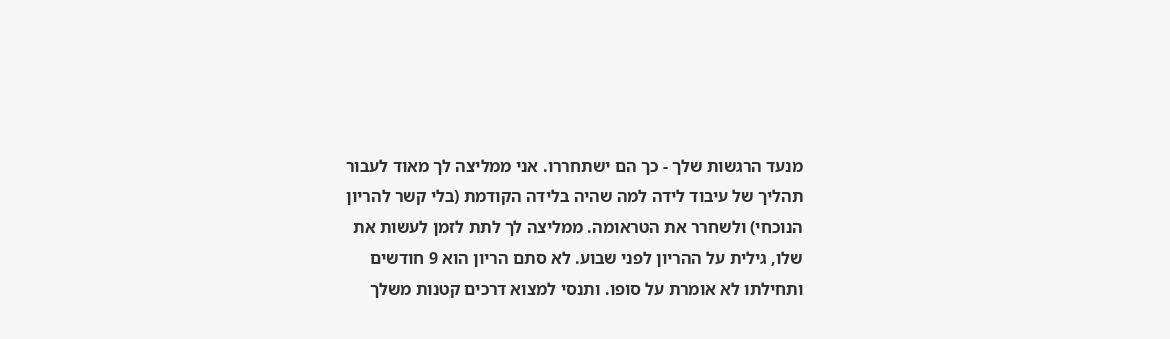מנעד הרגשות שלך - כך הם ישתחררו. אני ממליצה לך מאוד לעבור תהליך של עיבוד לידה למה שהיה בלידה הקודמת (בלי קשר להריון הנוכחי) ולשחרר את הטראומה. ממליצה לך לתת לזמן לעשות את שלו, גילית על ההריון לפני שבוע. לא סתם הריון הוא 9 חודשים ותחילתו לא אומרת על סופו. ותנסי למצוא דרכים קטנות משלך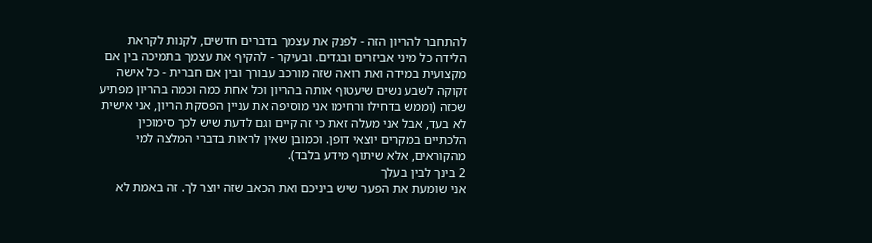להתחבר להריון הזה - לפנק את עצמך בדברים חדשים, לקנות לקראת הלידה כל מיני אביזרים ובגדים. ובעיקר - להקיף את עצמך בתמיכה בין אם מקצועית במידה ואת רואה שזה מורכב עבורך ובין אם חברית - כל אישה זקוקה לשבע נשים שיעטוף אותה בהריון וכל אחת כמה וכמה בהריון מפתיע שכזה (וממש בדחילו ורחימו אני מוסיפה את עניין הפסקת הריון, אני אישית לא בעד, אבל אני מעלה זאת כי זה קיים וגם לדעת שיש לכך סימוכין הלכתיים במקרים יוצאי דופן. וכמובן שאין לראות בדברי המלצה למי מהקוראים, אלא שיתוף מידע בלבד).
2 בינך לבין בעלך
אני שומעת את הפער שיש ביניכם ואת הכאב שזה יוצר לך. זה באמת לא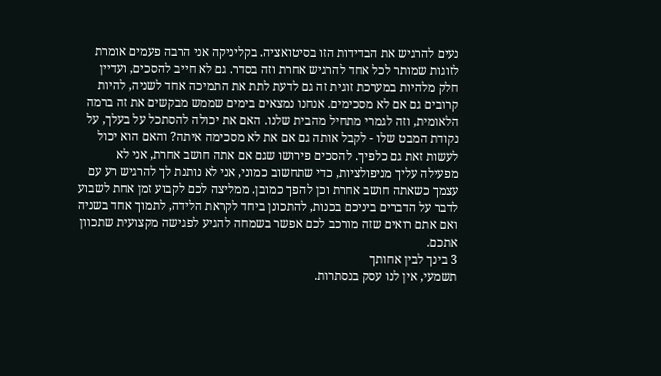נעים להרגיש את הבדידות הזו בסיטואציה. בקליניקה אני הרבה פעמים אומרת לזוגות שמותר לכל אחד להרגיש אחרת וזה בסדר. גם לא חייב להסכים, ועדיין חלק מלהיות במערכת זוגית זה גם לדעת לתת את התמיכה אחד לשניה, להיות קרובים גם אם לא מסכימים. אנחנו נמצאים בימים שממש מבקשים את זה ברמה הלאומית, וזה לגמרי מתחיל מהבית שלנו. האם את יכולה להסתכל על בעלך, על נקודת המבט שלו - לקבל אותה גם אם את לא מסכימה איתה? והאם הוא יכול לעשות זאת גם כלפיך. להסכים פירושו שגם אם אתה חושב אחרת, אני לא מפעילה עליך מניפולציות, כדי שתחשוב כמוני, אני לא נותנת לך להרגיש רע עם עצמך כשאתה חושב אחרת וכן להפך כמובן. ממליצה לכם לקבוע זמן אחת לשבוע לדבר על הדברים ביניכם בכנות, להתכונן ביחד לקראת הלידה, לתמוך אחד בשניה ואם אתם רואים שזה מורכב לכם אפשר בשמחה להגיע לפגישה מקצועית שתכוון אתכם.
3 בינך לבין אחותך
תשמעי, אין לנו עסק בנסתרות.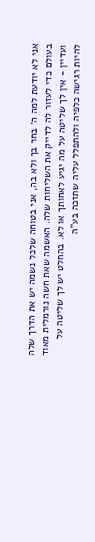אני לא יודעת למה ה׳ בחר בך ולא בה, אני בטוחה שלכל נשמה יש את הדרך שלה בעולם כדי לעזור לה לדייק את השליחות שלה. האשמה שאת חשה נורמלית מאוד ועדיין - אין לך שליטה על מה יגיע לאחותך או לא. בהחלט יש לך שליטה על להיות רגישה כלפיה ולהתפלל עליה שתזכה בע"ה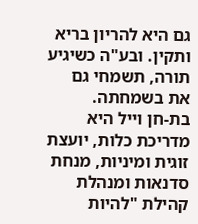גם היא להריון בריא ותקין. ובע"ה כשיגיע תורה, תשמחי גם את בשמחתה.
בת-חן וייל היא מדריכת כלות, יועצת זוגית ומיניות, מנחת סדנאות ומנהלת קהילת "להיות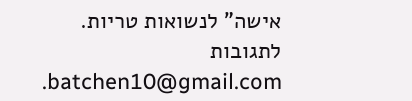אישה" לנשואות טריות. לתגובות batchen10@gmail.com.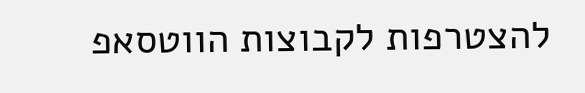להצטרפות לקבוצות הווטסאפ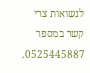לנשואות צרי קשר במספר 0525445887.